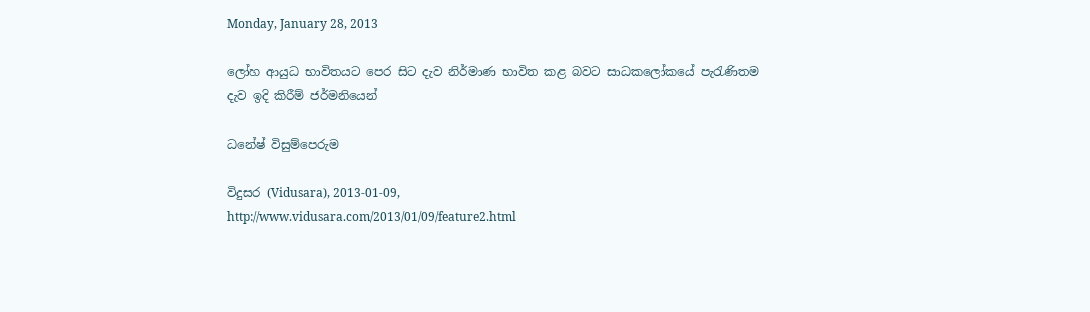Monday, January 28, 2013

ලෝහ ආයුධ භාවිතයට පෙර සිට දැව නිර්මාණ භාවිත කළ බවට සාධකලෝකයේ පැරැණිතම දැව ඉදි කිරීම් ජර්මනියෙන්

ධනේෂ් විසුම්පෙරුම

විදුසර (Vidusara), 2013-01-09,
http://www.vidusara.com/2013/01/09/feature2.html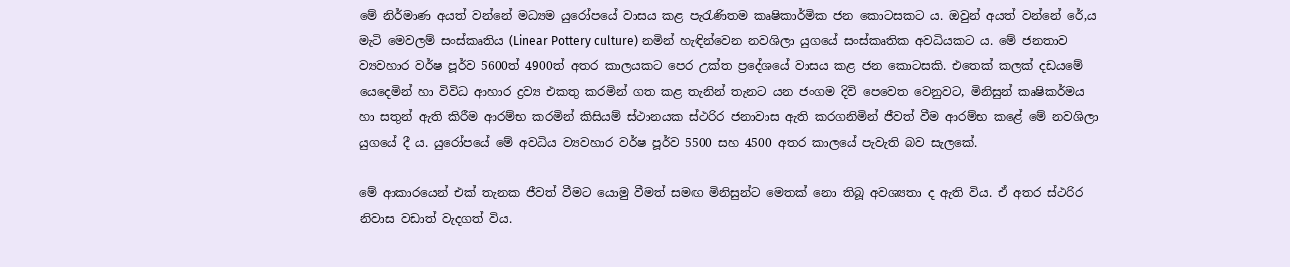මේ නිර්මාණ අයත් වන්නේ මධ්‍යම යුරෝපයේ වාසය කළ පැරැණිතම කෘෂිකාර්මික ජන කොටසකට ය. ඔවුන් අයත් වන්නේ රේ‚ය මැටි මෙවලම් සංස්‌කෘතිය (Linear Pottery culture) නමින් හැඳින්වෙන නවශිලා යුගයේ සංස්‌කෘතික අවධියකට ය. මේ ජනතාව ව්‍යවහාර වර්ෂ පූර්ව 5600ත් 4900ත් අතර කාලයකට පෙර උක්‌ත ප්‍රදේශයේ වාසය කළ ජන කොටසකි. එතෙක්‌ කලක්‌ දඩයමේ යෙදෙමින් හා විවිධ ආහාර ද්‍රව්‍ය එකතු කරමින් ගත කළ තැනින් තැනට යන ජංගම දිවි පෙවෙත වෙනුවට, මිනිසුන් කෘෂිකර්මය හා සතුන් ඇති කිරීම ආරම්භ කරමින් කිසියම් ස්‌ථානයක ස්‌ථරිර ජනාවාස ඇති කරගනිමින් ජීවත් වීම ආරම්භ කළේ මේ නවශිලා යුගයේ දී ය. යුරෝපයේ මේ අවධිය ව්‍යවහාර වර්ෂ පූර්ව 5500 සහ 4500 අතර කාලයේ පැවැති බව සැලකේ.

මේ ආකාරයෙන් එක්‌ තැනක ජීවත් වීමට යොමු වීමත් සමඟ මිනිසුන්ට මෙතක්‌ නො තිබූ අවශ්‍යතා ද ඇති විය. ඒ අතර ස්‌ථරිර නිවාස වඩාත් වැදගත් විය.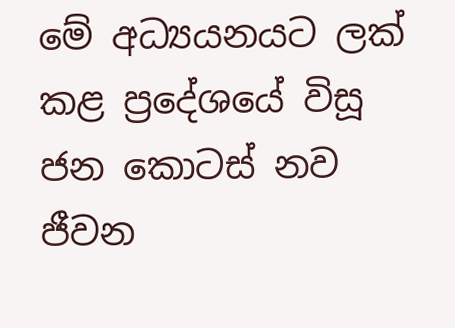මේ අධ්‍යයනයට ලක්‌ කළ ප්‍රදේශයේ විසූ ජන කොටස්‌ නව ජීවන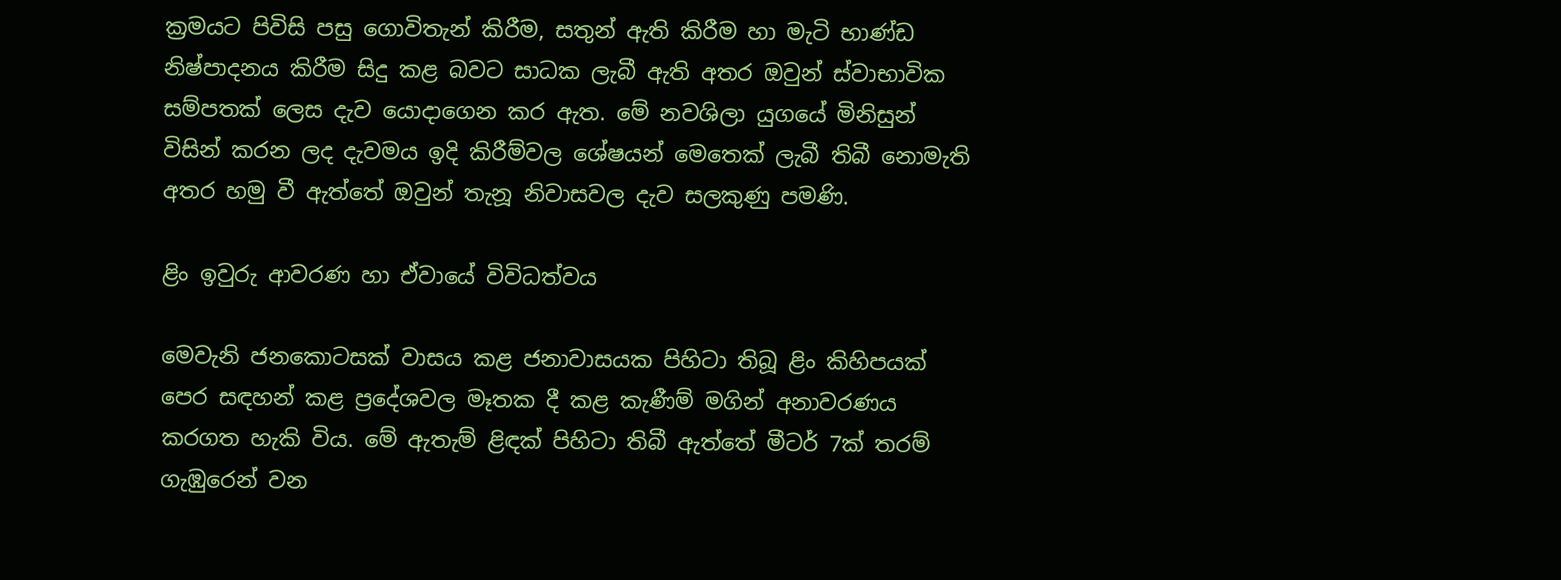ක්‍රමයට පිවිසි පසු ගොවිතැන් කිරීම, සතුන් ඇති කිරීම හා මැටි භාණ්‌ඩ නිෂ්පාදනය කිරීම සිදු කළ බවට සාධක ලැබී ඇති අතර ඔවුන් ස්‌වාභාවික සම්පතක්‌ ලෙස දැව යොදාගෙන කර ඇත. මේ නවශිලා යුගයේ මිනිසුන් විසින් කරන ලද දැවමය ඉදි කිරීම්වල ශේෂයන් මෙතෙක්‌ ලැබී තිබී නොමැති අතර හමු වී ඇත්තේ ඔවුන් තැනූ නිවාසවල දැව සලකුණු පමණි.

ළිං ඉවුරු ආවරණ හා ඒවායේ විවිධත්වය

මෙවැනි ජනකොටසක්‌ වාසය කළ ජනාවාසයක පිහිටා තිබූ ළිං කිහිපයක්‌ පෙර සඳහන් කළ ප්‍රදේශවල මෑතක දී කළ කැණීම් මගින් අනාවරණය කරගත හැකි විය. මේ ඇතැම් ළිඳක්‌ පිහිටා තිබී ඇත්තේ මීටර් 7ක්‌ තරම් ගැඹුරෙන් වන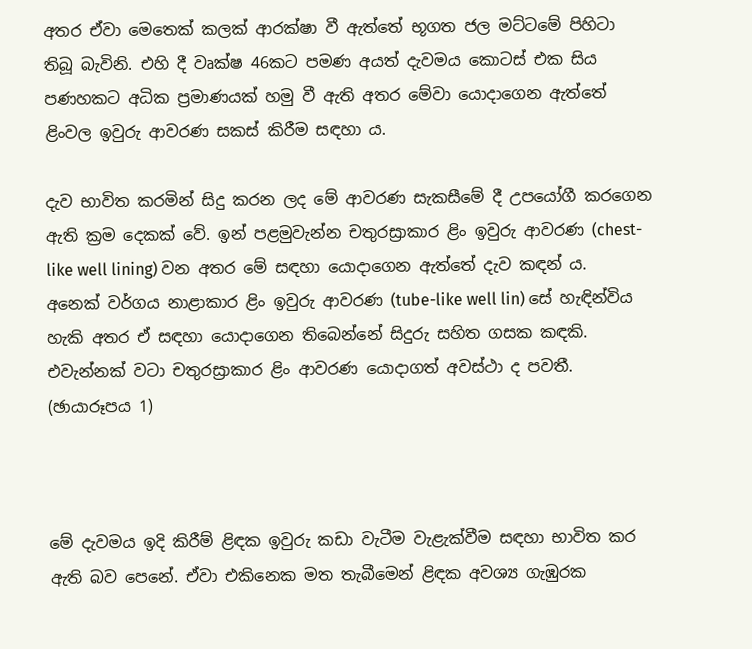අතර ඒවා මෙතෙක්‌ කලක්‌ ආරක්‌ෂා වී ඇත්තේ භූගත ජල මට්‌ටමේ පිහිටා තිබූ බැවිනි. එහි දී වෘක්‌ෂ 46කට පමණ අයත් දැවමය කොටස්‌ එක සිය පණහකට අධික ප්‍රමාණයක්‌ හමු වී ඇති අතර මේවා යොදාගෙන ඇත්තේ ළිංවල ඉවුරු ආවරණ සකස්‌ කිරීම සඳහා ය.

දැව භාවිත කරමින් සිදු කරන ලද මේ ආවරණ සැකසීමේ දී උපයෝගී කරගෙන ඇති ක්‍රම දෙකක්‌ වේ. ඉන් පළමුවැන්න චතුරස්‍රාකාර ළිං ඉවුරු ආවරණ (chest-like well lining) වන අතර මේ සඳහා යොදාගෙන ඇත්තේ දැව කඳන් ය. අනෙක්‌ වර්ගය නාළාකාර ළිං ඉවුරු ආවරණ (tube-like well lin) සේ හැඳින්විය හැකි අතර ඒ සඳහා යොදාගෙන තිබෙන්නේ සිදුරු සහිත ගසක කඳකි. එවැන්නක්‌ වටා චතුරස්‍රාකාර ළිං ආවරණ යොදාගත් අවස්‌ථා ද පවතී. (ඡායාරූපය 1)



මේ දැවමය ඉදි කිරීම් ළිඳක ඉවුරු කඩා වැටීම වැළැක්‌වීම සඳහා භාවිත කර ඇති බව පෙනේ. ඒවා එකිනෙක මත තැබීමෙන් ළිඳක අවශ්‍ය ගැඹුරක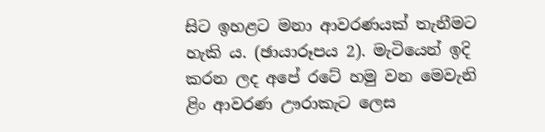සිට ඉහළට මනා ආවරණයක්‌ තැනීමට හැකි ය. (ඡායාරූපය 2). මැටියෙන් ඉදි කරන ලද අපේ රටේ හමු වන මෙවැනි ළිං ආවරණ ඌරාකැට ලෙස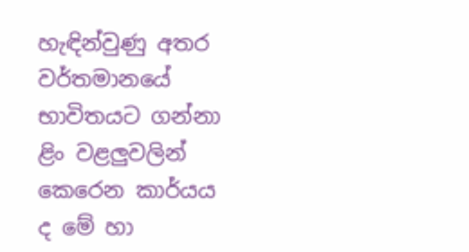හැඳින්වුණු අතර වර්තමානයේ භාවිතයට ගන්නා ළිං වළලුවලින් කෙරෙන කාර්යය ද මේ හා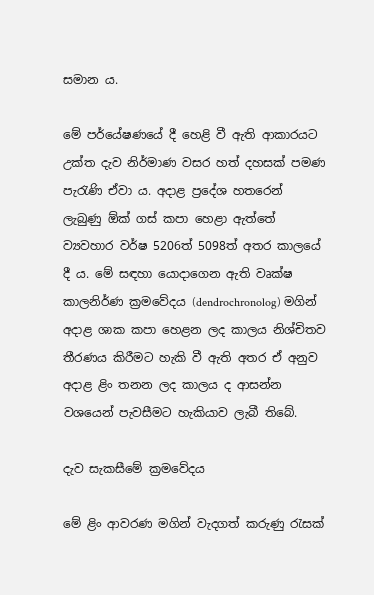සමාන ය.

මේ පර්යේෂණයේ දී හෙළි වී ඇති ආකාරයට උක්‌ත දැව නිර්මාණ වසර හත් දහසක්‌ පමණ පැරැණි ඒවා ය. අදාළ ප්‍රදේශ හතරෙන් ලැබුණු ඕක්‌ ගස්‌ කපා හෙළා ඇත්තේ ව්‍යවහාර වර්ෂ 5206ත් 5098ත් අතර කාලයේ දී ය. මේ සඳහා යොදාගෙන ඇති වෘක්‌ෂ කාලනිර්ණ ක්‍රමවේදය (dendrochronolog) මගින් අදාළ ශාක කපා හෙළන ලද කාලය නිශ්චිතව තීරණය කිරීමට හැකි වී ඇති අතර ඒ අනුව අදාළ ළිං තනන ලද කාලය ද ආසන්න වශයෙන් පැවසීමට හැකියාව ලැබී තිබේ.

දැව සැකසීමේ ක්‍රමවේදය

මේ ළිං ආවරණ මගින් වැදගත් කරුණු රැසක්‌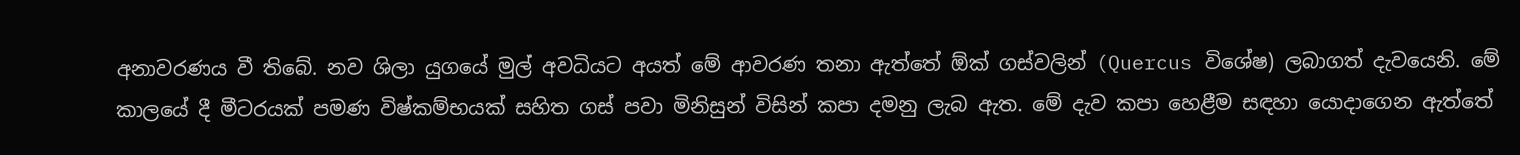අනාවරණය වී තිබේ. නව ශිලා යුගයේ මුල් අවධියට අයත් මේ ආවරණ තනා ඇත්තේ ඕක්‌ ගස්‌වලින් (Quercus විශේෂ) ලබාගත් දැවයෙනි. මේ කාලයේ දී මීටරයක්‌ පමණ විෂ්කම්භයක්‌ සහිත ගස්‌ පවා මිනිසුන් විසින් කපා දමනු ලැබ ඇත. මේ දැව කපා හෙළීම සඳහා යොදාගෙන ඇත්තේ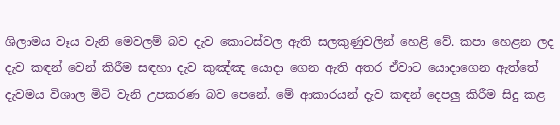ශිලාමය වෑය වැනි මෙවලම් බව දැව කොටස්‌වල ඇති සලකුණුවලින් හෙළි වේ. කපා හෙළන ලද දැව කඳන් වෙන් කිරීම සඳහා දැව කුඤ්ඤ යොදා ගෙන ඇති අතර ඒවාට යොදාගෙන ඇත්තේ දැවමය විශාල මිටි වැනි උපකරණ බව පෙනේ. මේ ආකාරයන් දැව කඳන් දෙපලු කිරීම සිදු කළ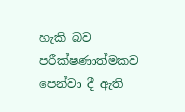හැකි බව පරීක්‌ෂණාත්මකව පෙන්වා දී ඇති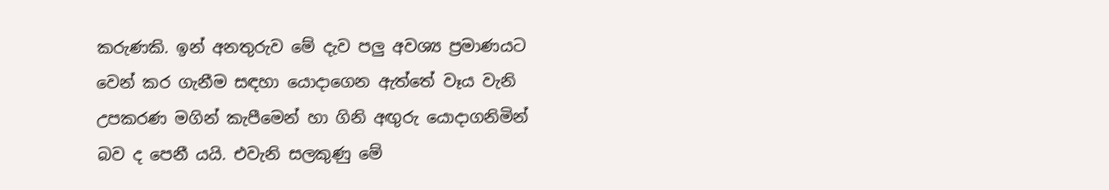කරුණකි. ඉන් අනතුරුව මේ දැව පලු අවශ්‍ය ප්‍රමාණයට වෙන් කර ගැනීම සඳහා යොදාගෙන ඇත්තේ වෑය වැනි උපකරණ මගින් කැපීමෙන් හා ගිනි අඟුරු යොදාගනිමින් බව ද පෙනී යයි. එවැනි සලකුණු මේ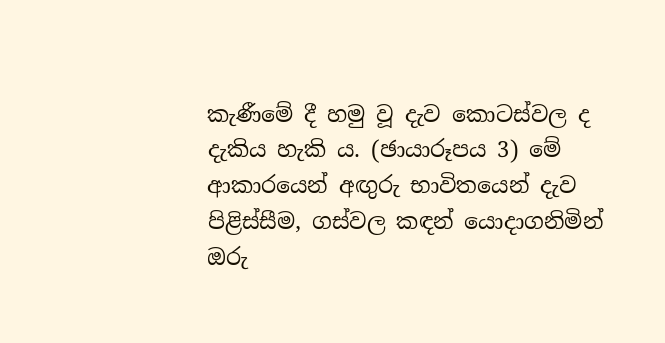කැණීමේ දී හමු වූ දැව කොටස්‌වල ද දැකිය හැකි ය. (ඡායාරූපය 3) මේ ආකාරයෙන් අඟුරු භාවිතයෙන් දැව පිළිස්‌සීම, ගස්‌වල කඳන් යොදාගනිමින් ඔරු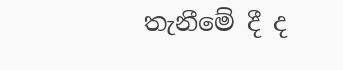තැනීමේ දී ද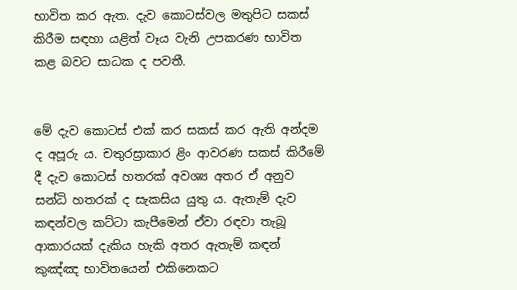භාවිත කර ඇත. දැව කොටස්‌වල මතුපිට සකස්‌ කිරීම සඳහා යළිත් වෑය වැනි උපකරණ භාවිත කළ බවට සාධක ද පවතී.


මේ දැව කොටස්‌ එක්‌ කර සකස්‌ කර ඇති අන්දම ද අපූරු ය. චතුරස්‍රාකාර ළිං ආවරණ සකස්‌ කිරීමේ දී දැව කොටස්‌ හතරක්‌ අවශ්‍ය අතර ඒ අනුව සන්ධි හතරක්‌ ද සැකසිය යුතු ය. ඇතැම් දැව කඳන්වල කට්‌ටා කැපීමෙන් ඒවා රඳවා තැබූ ආකාරයක්‌ දැකිය හැකි අතර ඇතැම් කඳන් කුඤ්ඤ භාවිතයෙන් එකිනෙකට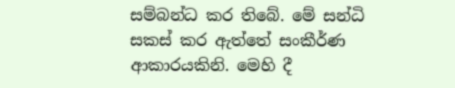සම්බන්ධ කර තිබේ. මේ සන්ධි සකස්‌ කර ඇත්තේ සංකීර්ණ ආකාරයකිනි. මෙහි දී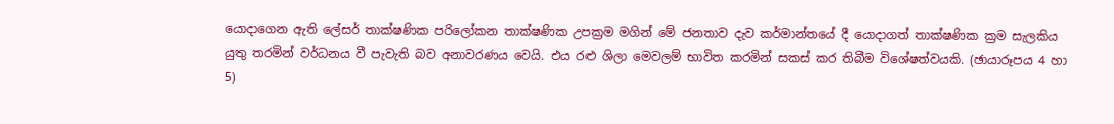යොදාගෙන ඇති ලේසර් තාක්‌ෂණික පරිලෝකන තාක්‌ෂණික උපක්‍රම මගින් මේ ජනතාව දැව කර්මාන්තයේ දී යොදාගත් තාක්‌ෂණික ක්‍රම සැලකිය යුතු තරමින් වර්ධනය වී පැවැති බව අනාවරණය වෙයි. එය රළු ශිලා මෙවලම් භාවිත කරමින් සකස්‌ කර තිබීම විශේෂත්වයකි. (ඡායාරූපය 4 හා 5)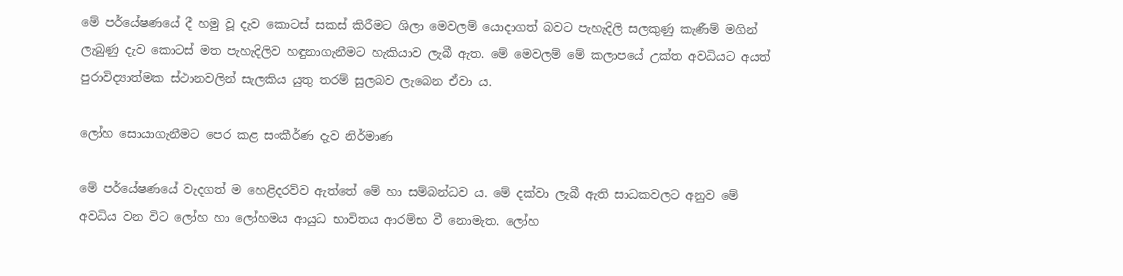මේ පර්යේෂණයේ දී හමු වූ දැව කොටස්‌ සකස්‌ කිරීමට ශිලා මෙවලම් යොදාගත් බවට පැහැදිලි සලකුණු කැණීම් මගින් ලැබුණු දැව කොටස්‌ මත පැහැදිලිව හඳුනාගැනීමට හැකියාව ලැබී ඇත. මේ මෙවලම් මේ කලාපයේ උක්‌ත අවධියට අයත් පුරාවිද්‍යාත්මක ස්‌ථානවලින් සැලකිය යුතු තරම් සුලබව ලැබෙන ඒවා ය.

ලෝහ සොයාගැනීමට පෙර කළ සංකීර්ණ දැව නිර්මාණ

මේ පර්යේෂණයේ වැදගත් ම හෙළිදරව්ව ඇත්තේ මේ හා සම්බන්ධව ය. මේ දක්‌වා ලැබී ඇති සාධකවලට අනුව මේ අවධිය වන විට ලෝහ හා ලෝහමය ආයුධ භාවිතය ආරම්භ වී නොමැත. ලෝහ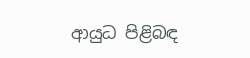ආයුධ පිළිබඳ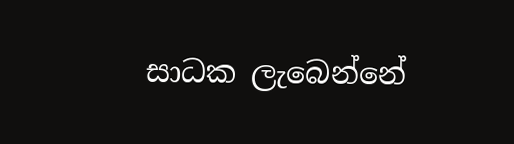සාධක ලැබෙන්නේ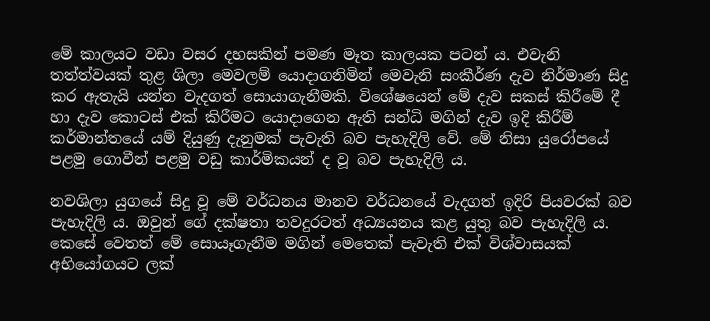මේ කාලයට වඩා වසර දහසකින් පමණ මෑත කාලයක පටන් ය. එවැනි තත්ත්වයක්‌ තුළ ශිලා මෙවලම් යොදාගනිමින් මෙවැනි සංකීර්ණ දැව නිර්මාණ සිදු කර ඇතැයි යන්න වැදගත් සොයාගැනීමකි. විශේෂයෙන් මේ දැව සකස්‌ කිරීමේ දී හා දැව කොටස්‌ එක්‌ කිරීමට යොදාගෙන ඇති සන්ධි මගින් දැව ඉදි කිරීම් කර්මාන්තයේ යම් දියුණු දැනුමක්‌ පැවැති බව පැහැදිලි වේ. මේ නිසා යුරෝපයේ පළමු ගොවීන් පළමු වඩු කාර්මිකයන් ද වූ බව පැහැදිලි ය.

නවශිලා යුගයේ සිදු වූ මේ වර්ධනය මානව වර්ධනයේ වැදගත් ඉදිරි පියවරක්‌ බව පැහැදිලි ය. ඔවුන් ගේ දක්‌ෂතා තවදුරටත් අධ්‍යයනය කළ යුතු බව පැහැදිලි ය. කෙසේ වෙතත් මේ සොයෑගැනීම මගින් මෙතෙක්‌ පැවැති එක්‌ විශ්වාසයක්‌ අභියෝගයට ලක්‌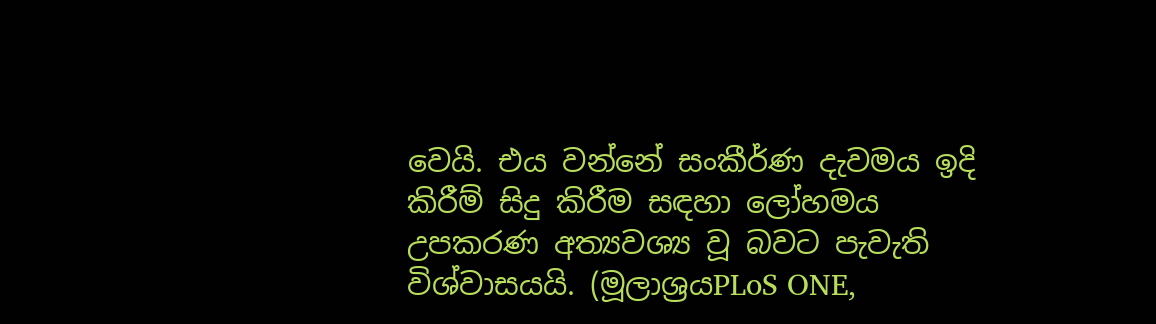වෙයි. එය වන්නේ සංකීර්ණ දැවමය ඉදි කිරීම් සිදු කිරීම සඳහා ලෝහමය උපකරණ අත්‍යවශ්‍ය වූ බවට පැවැති විශ්වාසයයි. (මූලාශ්‍රයPLoS ONE,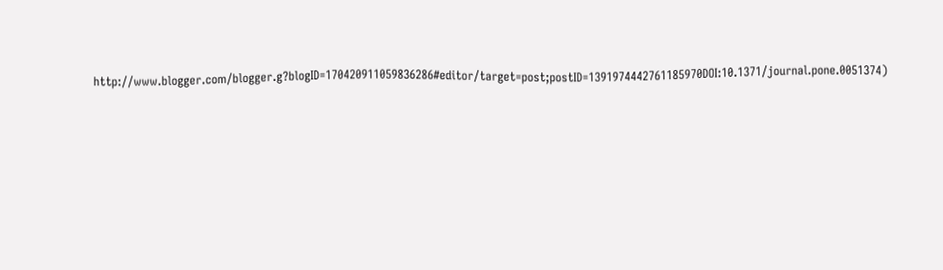http://www.blogger.com/blogger.g?blogID=170420911059836286#editor/target=post;postID=1391974442761185970DOI:10.1371/journal.pone.0051374)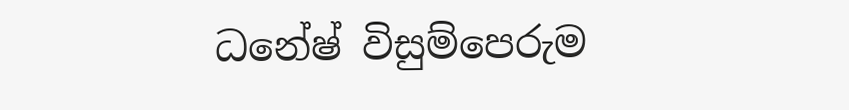ධනේෂ් විසුම්පෙරුම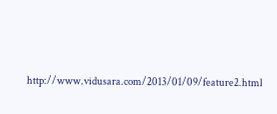http://www.vidusara.com/2013/01/09/feature2.html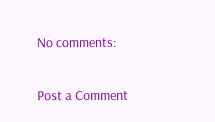No comments:

Post a Comment